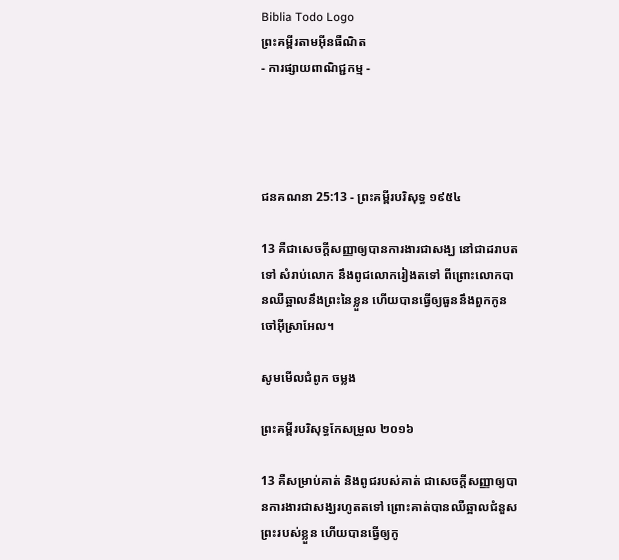Biblia Todo Logo
ព្រះគម្ពីរតាមអ៊ីនធឺណិត
- ការផ្សាយពាណិជ្ជកម្ម -




ជន‌គណនា 25:13 - ព្រះគម្ពីរបរិសុទ្ធ ១៩៥៤

13 គឺជាសេចក្ដីសញ្ញាឲ្យបានការ‌ងារជាសង្ឃ នៅជាដរាបតទៅ សំរាប់លោក នឹងពូជលោករៀងតទៅ ពីព្រោះលោកបានឈឺ‌ឆ្អាលនឹងព្រះនៃខ្លួន ហើយបានធ្វើឲ្យធួននឹងពួកកូនចៅអ៊ីស្រាអែល។

សូមមើលជំពូក ចម្លង

ព្រះគម្ពីរបរិសុទ្ធកែសម្រួល ២០១៦

13 គឺសម្រាប់គាត់ និងពូជរបស់គាត់ ជាសេចក្ដី‌សញ្ញាឲ្យបានការ‌ងារជាសង្ឃរហូតតទៅ ព្រោះគាត់បានឈឺ‌ឆ្អាលជំនួសព្រះរបស់ខ្លួន ហើយបានធ្វើឲ្យកូ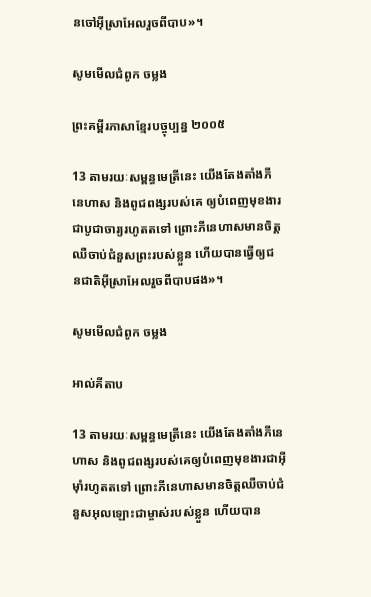នចៅអ៊ីស្រា‌អែលរួចពីបាប»។

សូមមើលជំពូក ចម្លង

ព្រះគម្ពីរភាសាខ្មែរបច្ចុប្បន្ន ២០០៥

13 តាមរយៈសម្ពន្ធ‌មេត្រីនេះ យើងតែង‌តាំងភីនេ‌ហាស និងពូជ‌ពង្សរបស់គេ ឲ្យបំពេញមុខងារជាបូជា‌ចារ្យរហូតតទៅ ព្រោះភីនេ‌ហាសមានចិត្តឈឺចាប់ជំនួសព្រះរបស់ខ្លួន ហើយបានធ្វើឲ្យជន‌ជាតិអ៊ីស្រា‌អែលរួចពីបាបផង»។

សូមមើលជំពូក ចម្លង

អាល់គីតាប

13 តាមរយៈសម្ពន្ធ‌មេត្រីនេះ យើងតែងតាំងភីនេហាស និងពូជ‌ពង្សរបស់គេឲ្យបំពេញមុខងារជាអ៊ីមុាំរហូតតទៅ ព្រោះភីនេហាសមានចិត្តឈឺចាប់ជំនួសអុលឡោះជាម្ចាស់របស់ខ្លួន ហើយបាន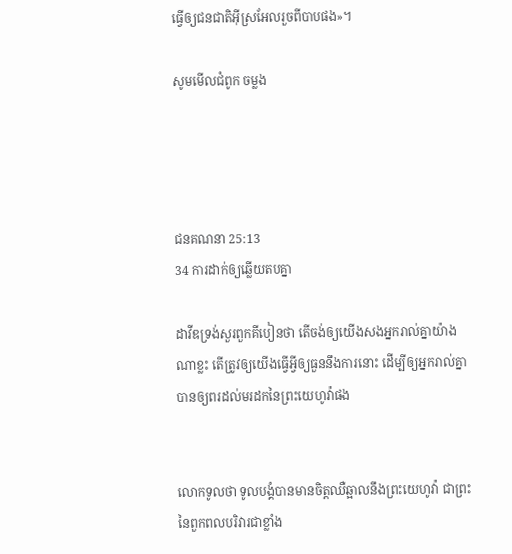ធ្វើឲ្យជន‌ជាតិអ៊ីស្រ‌អែលរួចពីបាបផង»។

សូមមើលជំពូក ចម្លង




ជន‌គណនា 25:13
34 ការដាក់ឲ្យឆ្លើយតបគ្នា

ដាវីឌទ្រង់សួរពួកគីបៀនថា តើចង់ឲ្យយើងសងអ្នករាល់គ្នាយ៉ាងណាខ្លះ តើត្រូវឲ្យយើងធ្វើអ្វីឲ្យធួននឹងការនោះ ដើម្បីឲ្យអ្នករាល់គ្នាបានឲ្យពរដល់មរដកនៃព្រះ‌យេហូវ៉ាផង


លោកទូលថា ទូលបង្គំបានមានចិត្តឈឺ‌ឆ្អាលនឹងព្រះ‌យេហូវ៉ា ជាព្រះនៃពួកពលបរិវារជាខ្លាំង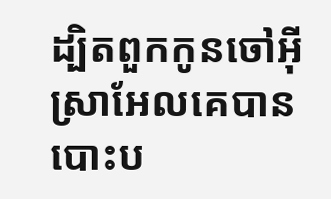ដ្បិតពួកកូនចៅអ៊ីស្រាអែលគេបានបោះ‌ប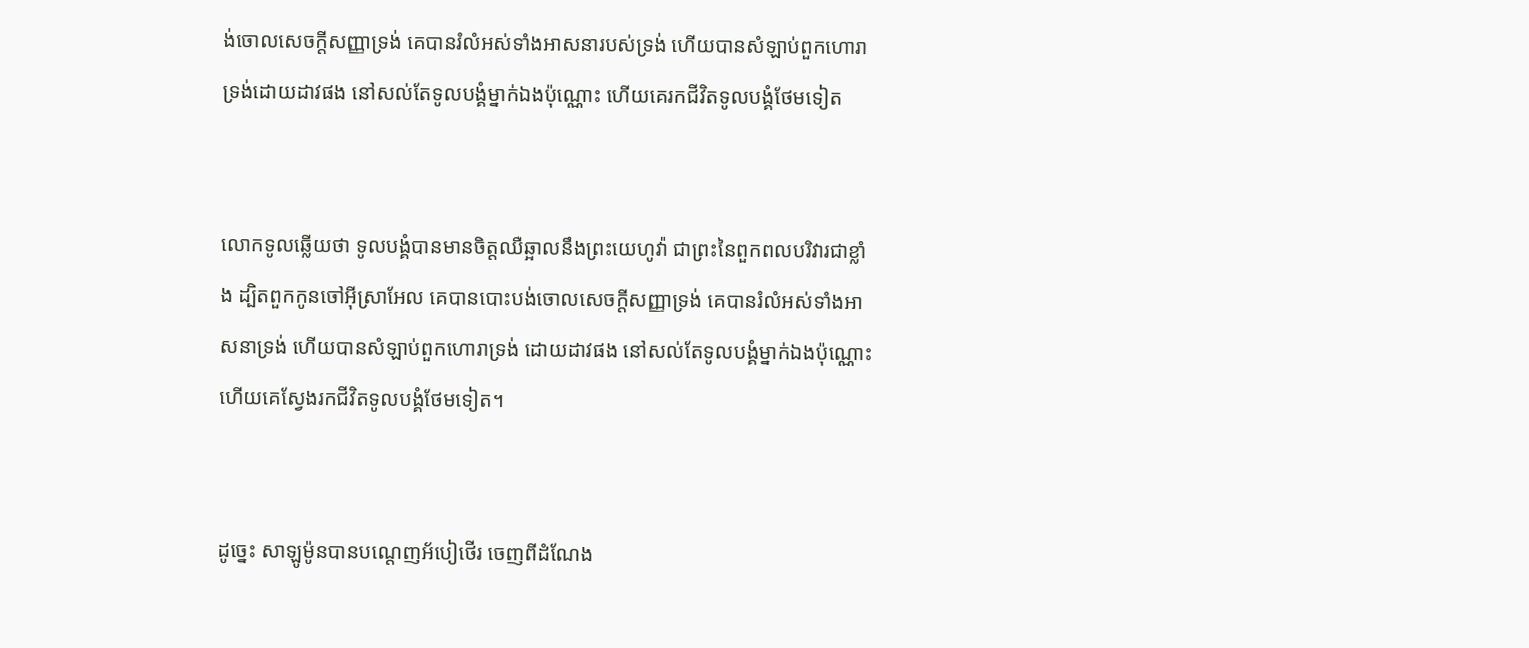ង់ចោលសេចក្ដីសញ្ញាទ្រង់ គេបានរំលំអស់ទាំងអាសនារបស់ទ្រង់ ហើយបានសំឡាប់ពួកហោរាទ្រង់ដោយដាវផង នៅសល់តែទូលបង្គំម្នាក់ឯងប៉ុណ្ណោះ ហើយគេរកជីវិតទូលបង្គំថែមទៀត


លោកទូលឆ្លើយថា ទូលបង្គំបានមានចិត្តឈឺ‌ឆ្អាលនឹងព្រះ‌យេហូវ៉ា ជាព្រះនៃពួកពលបរិវារជាខ្លាំង ដ្បិតពួកកូនចៅអ៊ីស្រាអែល គេបានបោះ‌បង់ចោលសេចក្ដីសញ្ញាទ្រង់ គេបានរំលំអស់ទាំងអាសនាទ្រង់ ហើយបានសំឡាប់ពួកហោរាទ្រង់ ដោយដាវផង នៅសល់តែទូលបង្គំម្នាក់ឯងប៉ុណ្ណោះ ហើយគេស្វែងរកជីវិតទូលបង្គំថែមទៀត។


ដូច្នេះ សាឡូម៉ូនបានបណ្តេញអ័បៀ‌ថើរ ចេញពីដំណែង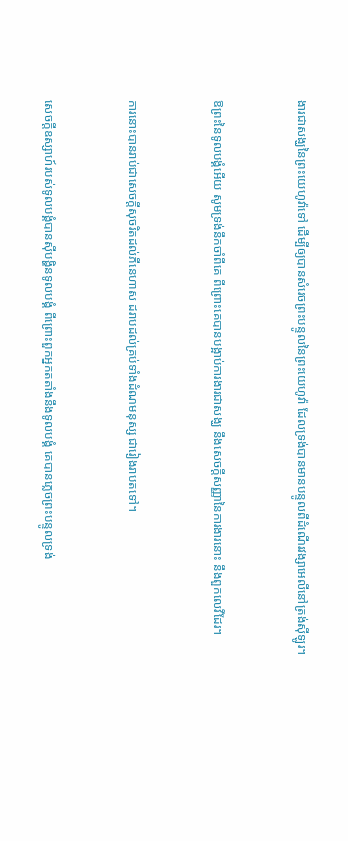ងារជាសង្ឃនៃព្រះ‌យេហូវ៉ាទៅ ដើម្បីឲ្យបានសំរេចព្រះ‌បន្ទូលនៃព្រះ‌យេហូវ៉ា ដែលទ្រង់បានមានបន្ទូលពីដំណើរវង្សាអេលីនៅត្រង់ស៊ីឡូរ។


ឱព្រះនៃទូលបង្គំអើយ សូមទ្រង់នឹកចាំពីគេ ពីព្រោះគេបានបង្អាប់ការ‌ងារជាសង្ឃ នឹងសេចក្ដីសញ្ញានៃការ‌ងារនោះ នឹងពួកលេវីដែរ។


ការនោះបានរាប់ជាសេចក្ដីសុចរិតដល់ភីនេ‌ហាស ដរាបដល់គ្រប់ទាំងដំណមនុស្ស ជារៀង‌រាបតទៅ។


សេចក្ដីឧស្សាហ៍របស់ទូលបង្គំបានស៊ីបង្ហិនទូលបង្គំ ពីព្រោះពួកអ្នកតតាំងនឹងទូលបង្គំ គេបានភ្លេចព្រះ‌បន្ទូលទ្រង់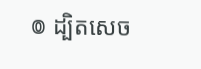៙ ដ្បិតសេច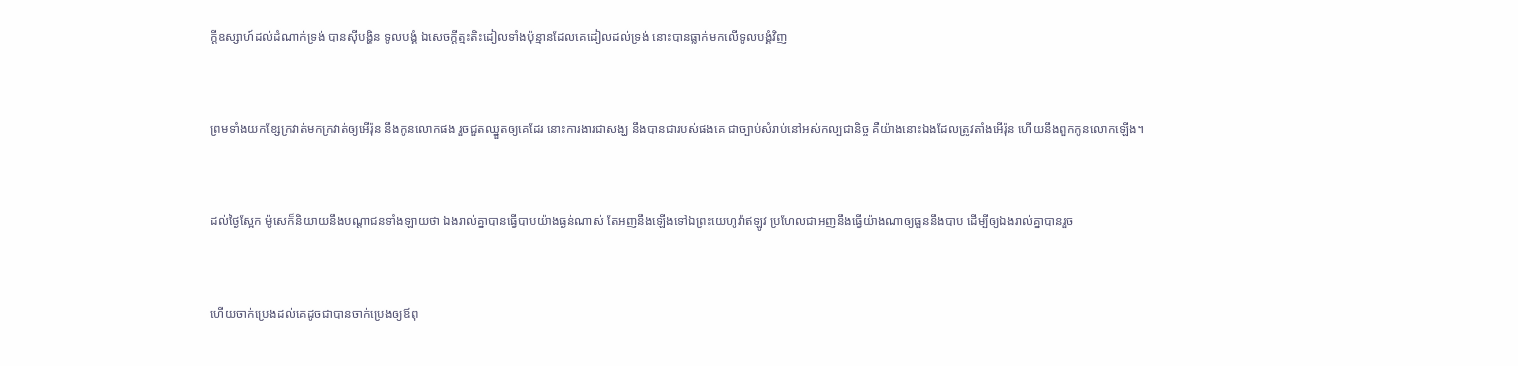ក្ដីឧស្សាហ៍ដល់ដំណាក់ទ្រង់ បានស៊ីបង្ហិន ទូលបង្គំ ឯសេចក្ដីត្មះ‌តិះដៀលទាំងប៉ុន្មានដែលគេដៀលដល់ទ្រង់ នោះបានធ្លាក់មកលើទូលបង្គំវិញ


ព្រមទាំងយកខ្សែក្រវាត់មកក្រវាត់ឲ្យអើរ៉ុន នឹងកូនលោកផង រួចជួតឈ្នួតឲ្យគេដែរ នោះការ‌ងារជាសង្ឃ នឹងបានជារបស់ផងគេ ជាច្បាប់សំរាប់នៅអស់‌កល្បជានិច្ច គឺយ៉ាងនោះឯងដែលត្រូវតាំងអើរ៉ុន ហើយនឹងពួកកូនលោកឡើង។


ដល់ថ្ងៃស្អែក ម៉ូសេក៏និយាយនឹងបណ្តាជនទាំង‌ឡាយថា ឯងរាល់គ្នាបានធ្វើបាបយ៉ាងធ្ងន់ណាស់ តែអញនឹងឡើងទៅឯព្រះ‌យេហូវ៉ាឥឡូវ ប្រហែលជាអញនឹងធ្វើយ៉ាងណាឲ្យធួននឹងបាប ដើម្បីឲ្យឯងរាល់គ្នាបានរួច


ហើយចាក់ប្រេងដល់គេដូចជាបានចាក់ប្រេងឲ្យឪពុ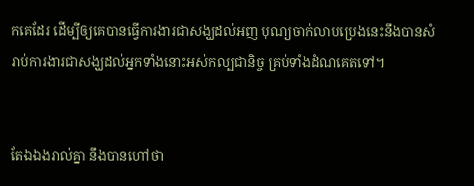កគេដែរ ដើម្បីឲ្យគេបានធ្វើការ‌ងារជាសង្ឃដល់អញ បុណ្យចាក់លាបប្រេងនេះនឹងបានសំរាប់ការ‌ងារជាសង្ឃដល់អ្នកទាំងនោះអស់‌កល្បជានិច្ច គ្រប់ទាំងដំណគេតទៅ។


តែឯឯងរាល់គ្នា នឹងបានហៅថា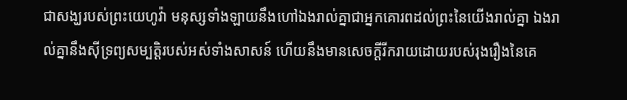ជាសង្ឃរបស់ព្រះ‌យេហូវ៉ា មនុស្សទាំង‌ឡាយនឹងហៅឯងរាល់គ្នាជាអ្នកគោរពដល់ព្រះនៃយើងរាល់គ្នា ឯងរាល់គ្នានឹងស៊ីទ្រព្យសម្បត្តិរបស់អស់ទាំងសាសន៍ ហើយនឹងមានសេចក្ដីរីក‌រាយដោយរបស់រុងរឿងនៃគេ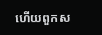ហើយពួកស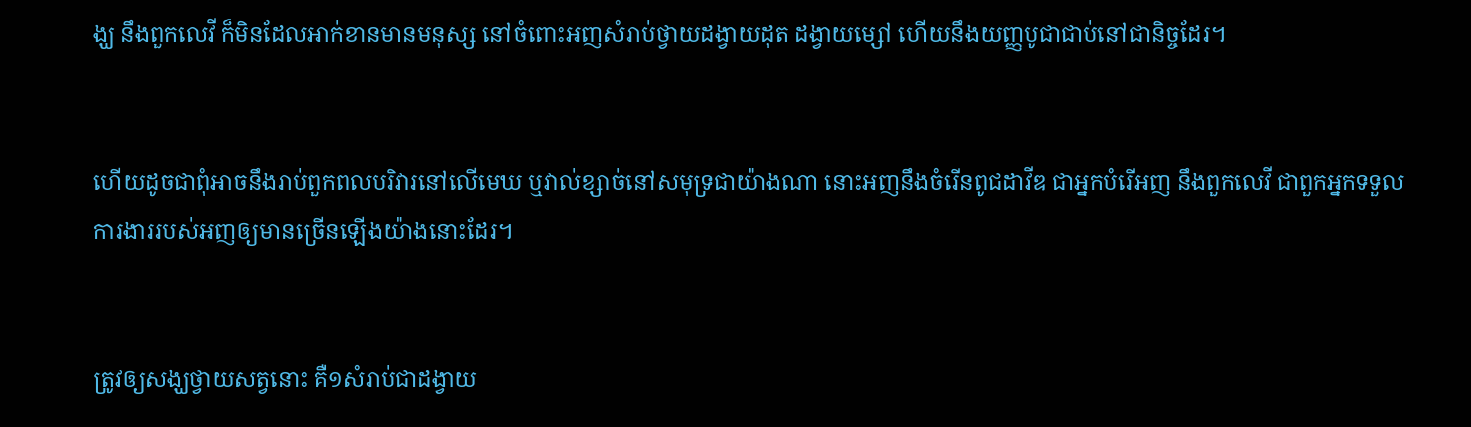ង្ឃ នឹងពួកលេវី ក៏មិនដែលអាក់‌ខានមានមនុស្ស នៅចំពោះអញសំរាប់ថ្វាយដង្វាយដុត ដង្វាយម្សៅ ហើយនឹងយញ្ញ‌បូជាជាប់នៅជានិច្ចដែរ។


ហើយដូចជាពុំអាចនឹងរាប់ពួកពល‌បរិវារនៅលើមេឃ ឬវាល់ខ្សាច់នៅសមុទ្រជាយ៉ាងណា នោះអញនឹងចំរើនពូជដាវីឌ ជាអ្នកបំរើអញ នឹងពួកលេវី ជាពួកអ្នកទទួលការ‌ងាររបស់អញឲ្យមានច្រើនឡើងយ៉ាងនោះដែរ។


ត្រូវឲ្យសង្ឃថ្វាយសត្វនោះ គឺ១សំរាប់ជាដង្វាយ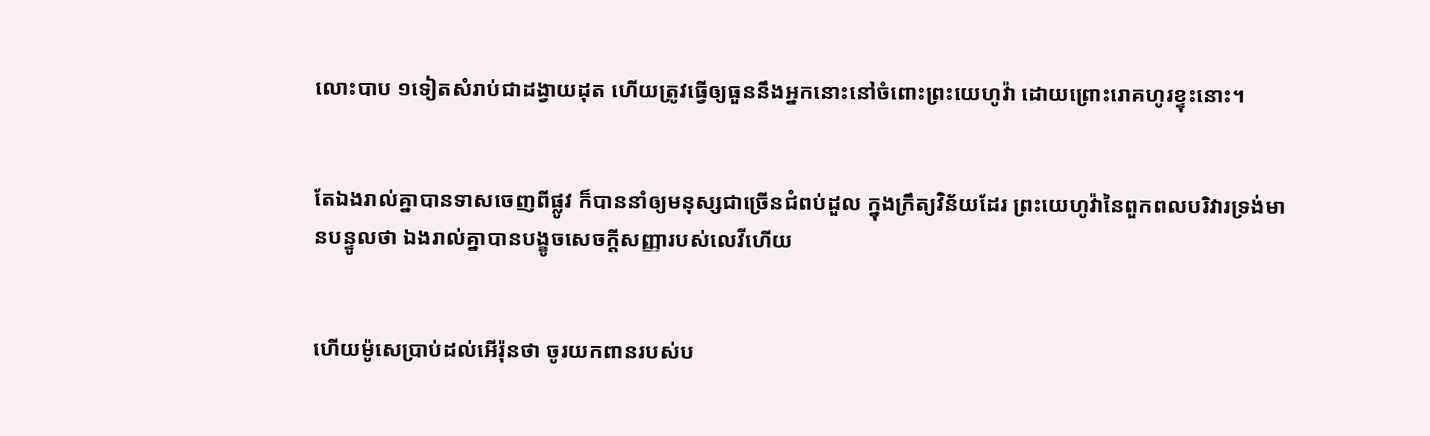លោះបាប ១ទៀតសំរាប់ជាដង្វាយដុត ហើយត្រូវធ្វើឲ្យធួននឹងអ្នកនោះនៅចំពោះព្រះ‌យេហូវ៉ា ដោយព្រោះរោគហូរខ្ទុះនោះ។


តែឯងរាល់គ្នាបានទាសចេញពីផ្លូវ ក៏បាននាំឲ្យមនុស្សជាច្រើនជំពប់ដួល ក្នុងក្រឹត្យ‌វិន័យដែរ ព្រះ‌យេហូវ៉ានៃពួកពល‌បរិវារទ្រង់មានបន្ទូលថា ឯងរាល់គ្នាបានបង្ខូចសេចក្ដីសញ្ញារបស់លេវីហើយ


ហើយម៉ូសេប្រាប់ដល់អើរ៉ុនថា ចូរយកពានរបស់ប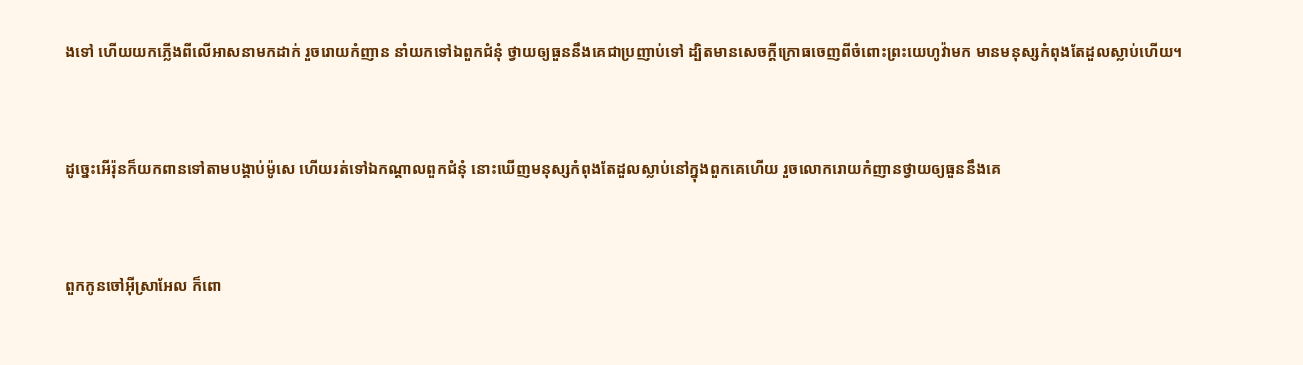ងទៅ ហើយយកភ្លើងពីលើអាសនាមកដាក់ រួចរោយកំញាន នាំយកទៅឯពួកជំនុំ ថ្វាយឲ្យធួននឹងគេជាប្រញាប់ទៅ ដ្បិតមានសេចក្ដីក្រោធចេញពីចំពោះព្រះ‌យេហូវ៉ាមក មានមនុស្សកំពុងតែដួលស្លាប់ហើយ។


ដូច្នេះអើរ៉ុនក៏យកពានទៅតាមបង្គាប់ម៉ូសេ ហើយរត់ទៅឯកណ្តាលពួកជំនុំ នោះឃើញមនុស្សកំពុងតែដួលស្លាប់នៅក្នុងពួកគេហើយ រួចលោករោយកំញានថ្វាយឲ្យធួននឹងគេ


ពួកកូនចៅអ៊ីស្រាអែល ក៏ពោ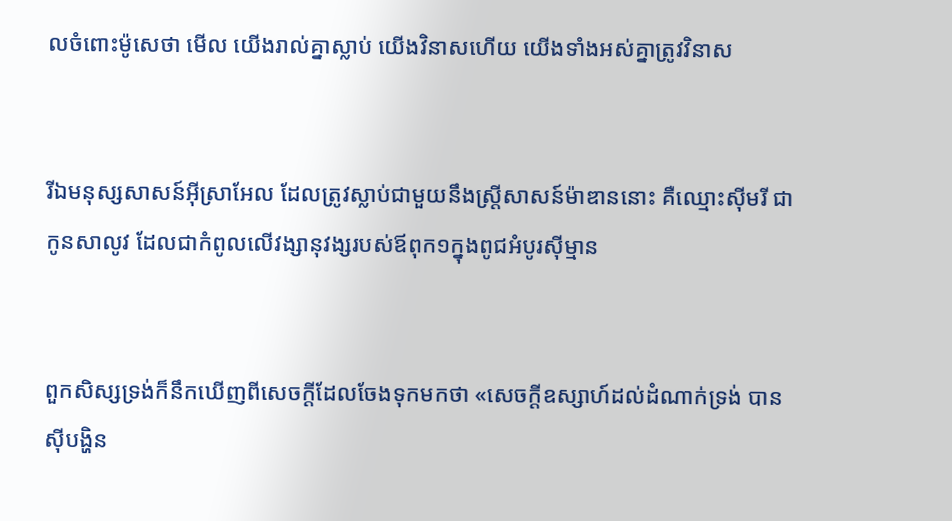លចំពោះម៉ូសេថា មើល យើងរាល់គ្នាស្លាប់ យើងវិនាសហើយ យើងទាំងអស់គ្នាត្រូវវិនាស


រីឯមនុស្សសាសន៍អ៊ីស្រាអែល ដែលត្រូវស្លាប់ជាមួយនឹងស្ត្រីសាសន៍ម៉ាឌាននោះ គឺឈ្មោះស៊ីមរី ជាកូនសាលូវ ដែលជាកំពូលលើវង្សា‌នុវង្សរបស់ឪពុក១ក្នុងពូជអំបូរស៊ីម្មាន


ពួកសិស្សទ្រង់ក៏នឹកឃើញពីសេចក្ដីដែលចែងទុកមកថា «សេចក្ដីឧស្សាហ៍ដល់ដំណាក់ទ្រង់ បានស៊ីបង្ហិន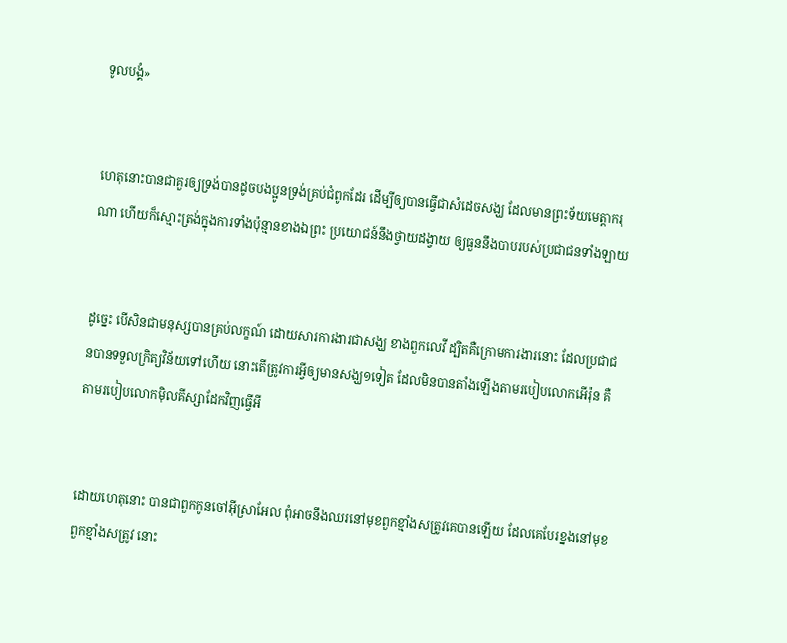ទូលបង្គំ»


ហេតុនោះបានជាគួរឲ្យទ្រង់បានដូចបងប្អូនទ្រង់គ្រប់ជំពូកដែរ ដើម្បីឲ្យបានធ្វើជាសំដេចសង្ឃ ដែលមានព្រះ‌ទ័យមេត្តា‌ករុណា ហើយក៏ស្មោះ‌ត្រង់ក្នុងការទាំងប៉ុន្មានខាងឯព្រះ ប្រយោជន៍នឹងថ្វាយដង្វាយ ឲ្យធួននឹងបាបរបស់ប្រជា‌ជនទាំង‌ឡាយ


ដូច្នេះ បើសិនជាមនុស្សបានគ្រប់លក្ខណ៍ ដោយ‌សារការ‌ងារជាសង្ឃ ខាងពួកលេវី ដ្បិតគឺក្រោមការ‌ងារនោះ ដែលប្រជា‌ជនបានទទួលក្រិត្យ‌វិន័យទៅហើយ នោះតើត្រូវការអ្វីឲ្យមានសង្ឃ១ទៀត ដែលមិនបានតាំងឡើងតាមរបៀបលោកអើរ៉ុន គឺតាមរបៀបលោកម៉ិល‌គីស្សាដែកវិញធ្វើអី


ដោយហេតុនោះ បានជាពួកកូនចៅអ៊ីស្រាអែល ពុំអាចនឹងឈរនៅមុខពួកខ្មាំងសត្រូវគេបានឡើយ ដែលគេបែរខ្នងនៅមុខពួកខ្មាំងសត្រូវ នោះ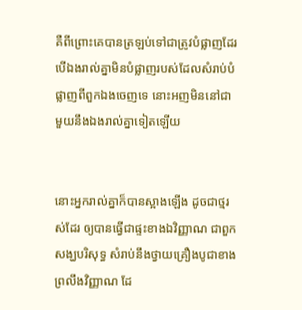គឺពីព្រោះគេបានត្រឡប់ទៅជាត្រូវបំផ្លាញដែរ បើឯងរាល់គ្នាមិនបំផ្លាញរបស់ដែលសំរាប់បំផ្លាញពីពួកឯងចេញទេ នោះអញមិននៅជាមួយនឹងឯងរាល់គ្នាទៀតឡើយ


នោះអ្នករាល់គ្នាក៏បានស្អាងឡើង ដូចជាថ្មរស់ដែរ ឲ្យបានធ្វើជាផ្ទះខាងឯវិញ្ញាណ ជាពួកសង្ឃបរិសុទ្ធ សំរាប់នឹងថ្វាយគ្រឿងបូជាខាងព្រលឹងវិញ្ញាណ ដែ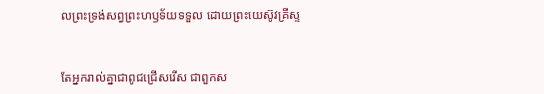លព្រះ‌ទ្រង់សព្វព្រះ‌ហឫទ័យទទួល ដោយព្រះ‌យេស៊ូវគ្រីស្ទ


តែអ្នករាល់គ្នាជាពូជជ្រើស‌រើស ជាពួកស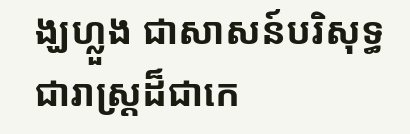ង្ឃហ្លួង ជាសាសន៍បរិសុទ្ធ ជារាស្ត្រដ៏ជាកេ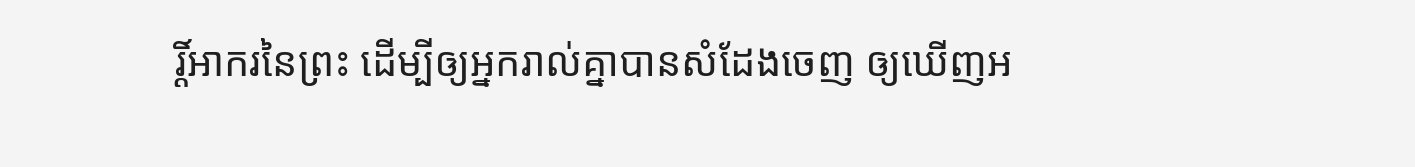រ្តិ៍‌អាករនៃព្រះ ដើម្បីឲ្យអ្នករាល់គ្នាបានសំដែងចេញ ឲ្យឃើញអ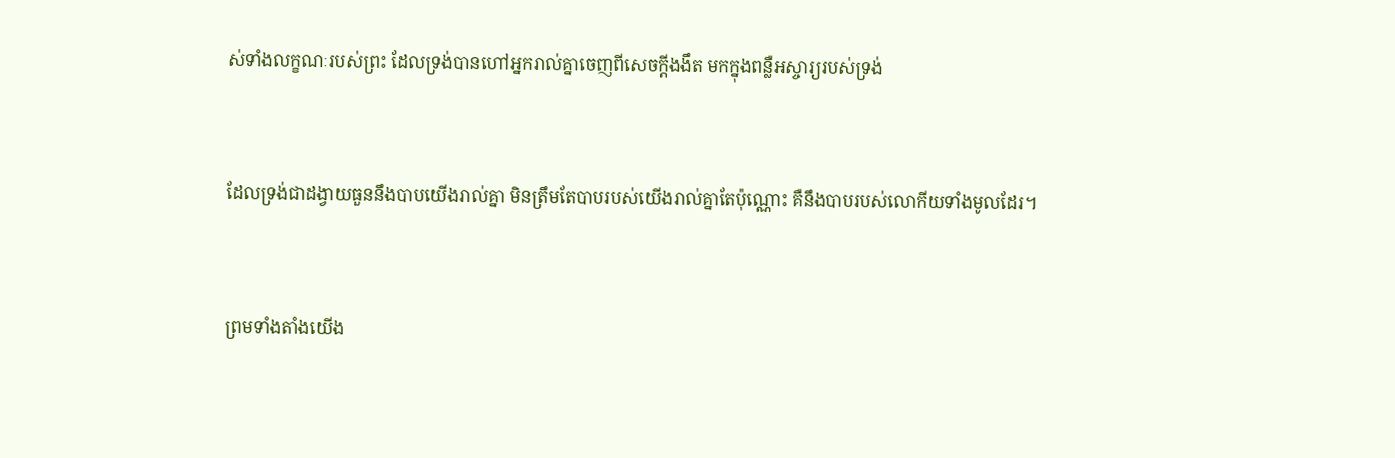ស់ទាំងលក្ខណៈរបស់ព្រះ ដែលទ្រង់បានហៅអ្នករាល់គ្នាចេញពីសេចក្ដីងងឹត មកក្នុងពន្លឺអស្ចារ្យរបស់ទ្រង់


ដែលទ្រង់ជាដង្វាយធួននឹងបាបយើងរាល់គ្នា មិនត្រឹមតែបាបរបស់យើងរាល់គ្នាតែប៉ុណ្ណោះ គឺនឹងបាបរបស់លោកីយទាំងមូលដែរ។


ព្រមទាំងតាំងយើង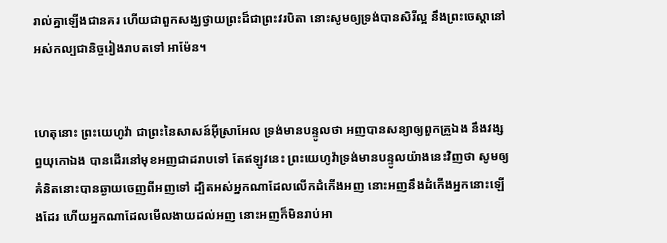រាល់គ្នាឡើងជានគរ ហើយជាពួកសង្ឃថ្វាយព្រះដ៏ជាព្រះវរ‌បិតា នោះសូមឲ្យទ្រង់បានសិរី‌ល្អ នឹងព្រះ‌ចេស្តានៅអស់‌កល្បជានិច្ចរៀង‌រាបតទៅ អាម៉ែន។


ហេតុនោះ ព្រះ‌យេហូវ៉ា ជាព្រះនៃសាសន៍អ៊ីស្រាអែល ទ្រង់មានបន្ទូលថា អញបានសន្យាឲ្យពួកគ្រួឯង នឹងវង្សព្ធយុ‌កោឯង បានដើរនៅមុខអញជាដរាបទៅ តែឥឡូវនេះ ព្រះ‌យេហូវ៉ាទ្រង់មានបន្ទូលយ៉ាងនេះវិញថា សូមឲ្យគំនិតនោះបានឆ្ងាយចេញពីអញទៅ ដ្បិតអស់អ្នកណាដែលលើកដំកើងអញ នោះអញនឹងដំកើងអ្នកនោះឡើងដែរ ហើយអ្នកណាដែលមើល‌ងាយដល់អញ នោះអញក៏មិនរាប់អា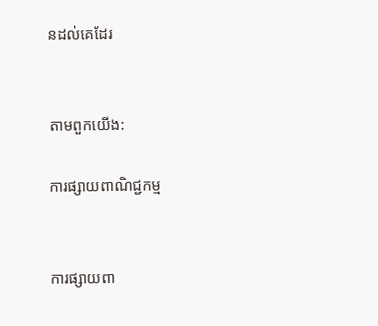នដល់គេដែរ


តាមពួកយើង:

ការផ្សាយពាណិជ្ជកម្ម


ការផ្សាយពា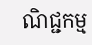ណិជ្ជកម្ម